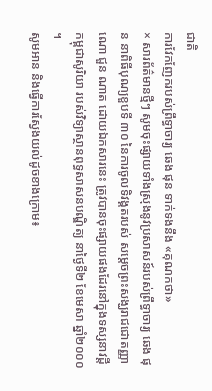ជាតិ
ការវែកញែករបស់ព្រឹទ្ធាចារ្យ ឆេង ផុន ទាក់ទងនឹង «គុណកថា»
× សារព័ត៌មានថ្មីៗ សូមចុះផ្សាយទាំងស្រុងនូវប្រសាសន៍របស់ព្រឹទ្ធាចារ្យ ឆេង ផុន នាពិធីបុណ្យខួបទី ៣០ នៃការចូលទិវង្គតរបស់ សម្ដេចព្រះសង្ឃរាជជោតញ្ញាណោ ជួន ណាត ដោយឯកសារនេះ ត្រូវបានចុះផ្សាយផងដែរនៅក្នុងទស្សនាវដ្តីកម្ពុជាសូរិយា របស់វិទ្យាស្ថានពុទ្ធសាសនបណ្ឌិត្យ នាថ្ងៃទី២ ខែមេសា ឆ្នាំ២០០០ ។
សូមអាន និងធ្វើការស្វែងយល់ដូចខាងក្រោម៖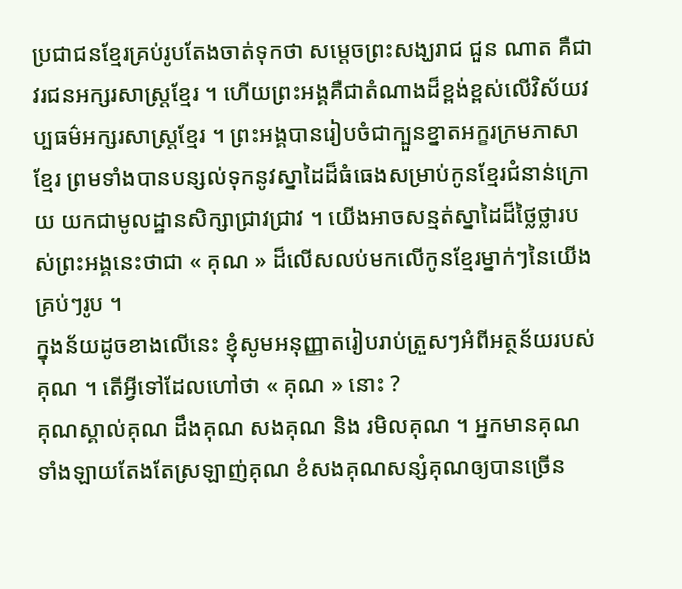ប្រជាជនខ្មែរគ្រប់រូបតែងចាត់ទុកថា សម្ដេចព្រះសង្ឃរាជ ជួន ណាត គឺជាវរជនអក្សរសាស្ត្រខ្មែរ ។ ហើយព្រះអង្គគឺជាតំណាងដ៏ខ្ពង់ខ្ពស់លើវិស័យវប្បធម៌អក្សរសាស្ត្រខ្មែរ ។ ព្រះអង្គបានរៀបចំជាក្បួនខ្នាតអក្ខរក្រមភាសាខ្មែរ ព្រមទាំងបានបន្សល់ទុកនូវស្នាដៃដ៏ធំធេងសម្រាប់កូនខ្មែរជំនាន់ក្រោយ យកជាមូលដ្ឋានសិក្សាជ្រាវជ្រាវ ។ យើងអាចសន្មត់ស្នាដៃដ៏ថ្លៃថ្លារបស់ព្រះអង្គនេះថាជា « គុណ » ដ៏លើសលប់មកលើកូនខ្មែរម្នាក់ៗនៃយើងគ្រប់ៗរូប ។
ក្នុងន័យដូចខាងលើនេះ ខ្ញុំសូមអនុញ្ញាតរៀបរាប់ត្រួសៗអំពីអត្ថន័យរបស់គុណ ។ តើអ្វីទៅដែលហៅថា « គុណ » នោះ ?
គុណស្គាល់គុណ ដឹងគុណ សងគុណ និង រមិលគុណ ។ អ្នកមានគុណទាំងឡាយតែងតែស្រឡាញ់គុណ ខំសងគុណសន្សំគុណឲ្យបានច្រើន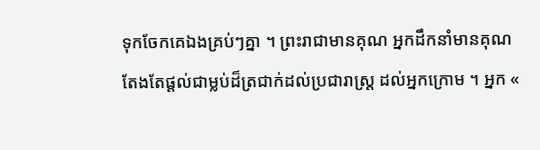ទុកចែកគេឯងគ្រប់ៗគ្នា ។ ព្រះរាជាមានគុណ អ្នកដឹកនាំមានគុណ តែងតែផ្ដល់ជាម្លប់ដ៏ត្រជាក់ដល់ប្រជារាស្ត្រ ដល់អ្នកក្រោម ។ អ្នក «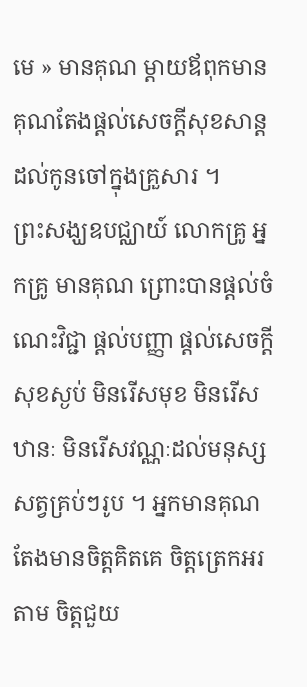មេ » មានគុណ ម្ដាយឪពុកមានគុណតែងផ្ដល់សេចក្ដីសុខសាន្ត ដល់កូនចៅក្នុងគ្រួសារ ។
ព្រះសង្ឃឧបជ្ឈាយ៍ លោកគ្រូ អ្នកគ្រូ មានគុណ ព្រោះបានផ្ដល់ចំណេះវិជ្ជា ផ្ដល់បញ្ញា ផ្ដល់សេចក្ដីសុខស្ងប់ មិនរើសមុខ មិនរើសឋានៈ មិនរើសវណ្ណៈដល់មនុស្សសត្វគ្រប់ៗរូប ។ អ្នកមានគុណតែងមានចិត្តគិតគេ ចិត្តត្រេកអរតាម ចិត្តជួយ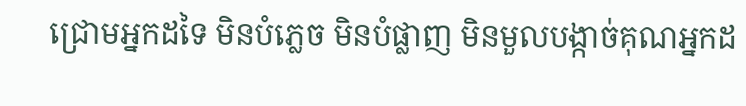ជ្រោមអ្នកដទៃ មិនបំភ្លេច មិនបំផ្លាញ មិនមួលបង្កាច់គុណអ្នកដ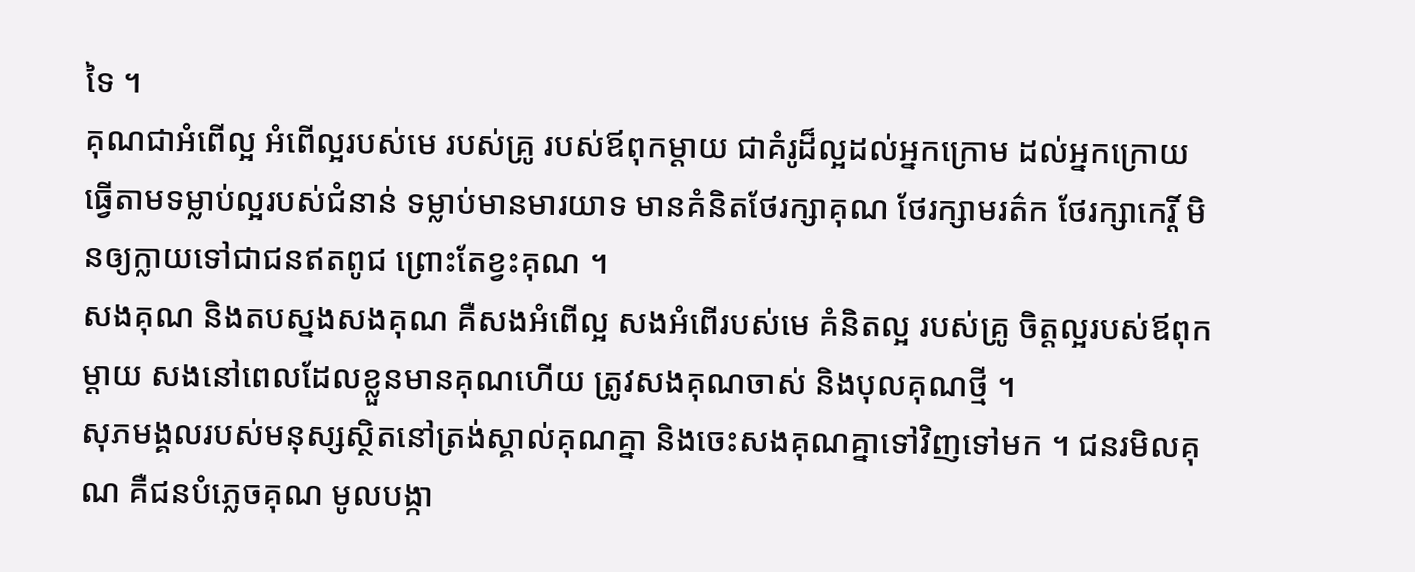ទៃ ។
គុណជាអំពើល្អ អំពើល្អរបស់មេ របស់គ្រូ របស់ឪពុកម្ដាយ ជាគំរូដ៏ល្អដល់អ្នកក្រោម ដល់អ្នកក្រោយធ្វើតាមទម្លាប់ល្អរបស់ជំនាន់ ទម្លាប់មានមារយាទ មានគំនិតថែរក្សាគុណ ថែរក្សាមរត៌ក ថែរក្សាកេរ្តិ៍ មិនឲ្យក្លាយទៅជាជនឥតពូជ ព្រោះតែខ្វះគុណ ។
សងគុណ និងតបស្នងសងគុណ គឺសងអំពើល្អ សងអំពើរបស់មេ គំនិតល្អ របស់គ្រូ ចិត្តល្អរបស់ឪពុកម្ដាយ សងនៅពេលដែលខ្លួនមានគុណហើយ ត្រូវសងគុណចាស់ និងបុលគុណថ្មី ។
សុភមង្គលរបស់មនុស្សស្ថិតនៅត្រង់ស្គាល់គុណគ្នា និងចេះសងគុណគ្នាទៅវិញទៅមក ។ ជនរមិលគុណ គឺជនបំភ្លេចគុណ មូលបង្កា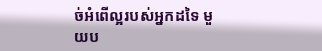ច់អំពើល្អរបស់អ្នកដទៃ មួយប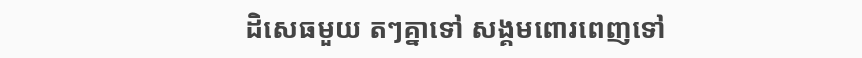ដិសេធមួយ តៗគ្នាទៅ សង្គមពោរពេញទៅ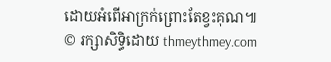ដោយអំពើអាក្រក់ព្រោះតែខ្វះគុណ៕
© រក្សាសិទ្ធិដោយ thmeythmey.com